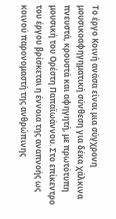Το έργο Κοινή ανάσα είναι μια σύγχρονη μουσικοαφηγηματική σύνθεση για δέκα χάλκινα πνευστά, κρουστά και αφηγητή, με πρωτότυπη μουσική του Ορέστη Παπαϊωάννου. Στο επίκεντρο του έργου βρίσκεται η έννοια της αναπνοής ως κοινού παρονομαστή της ανθρώπινης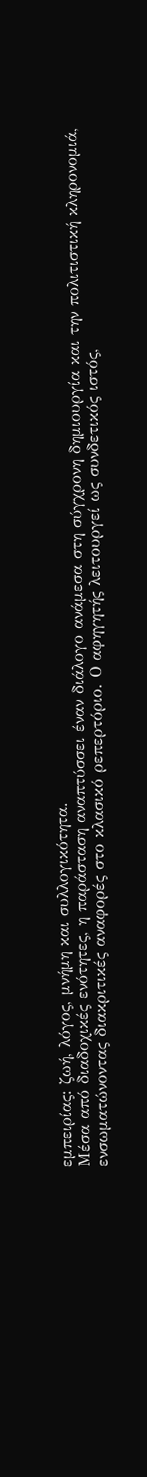εμπειρίας: ζωή, λόγος, μνήμη και συλλογικότητα.
Μέσα από διαδοχικές ενότητες, η παράσταση αναπτύσσει έναν διάλογο ανάμεσα στη σύγχρονη δημιουργία και την πολιτιστική κληρονομιά, ενσωματώνοντας διακριτικές αναφορές στο κλασικό ρεπερτόριο. Ο αφηγητής λειτουργεί ως συνδετικός ιστός,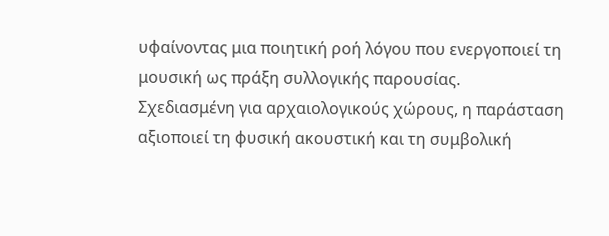υφαίνοντας μια ποιητική ροή λόγου που ενεργοποιεί τη μουσική ως πράξη συλλογικής παρουσίας.
Σχεδιασμένη για αρχαιολογικούς χώρους, η παράσταση αξιοποιεί τη φυσική ακουστική και τη συμβολική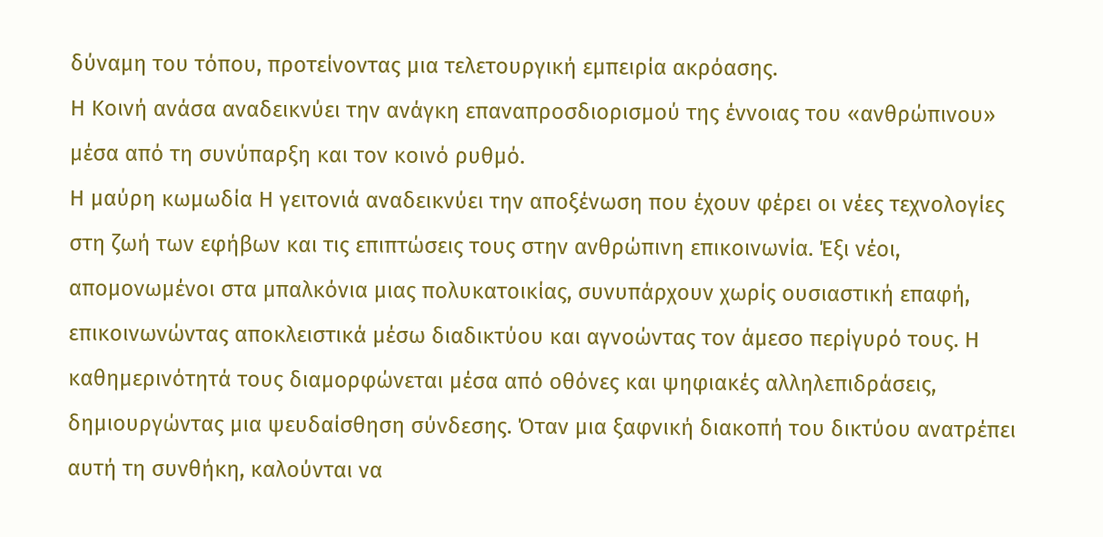δύναμη του τόπου, προτείνοντας μια τελετουργική εμπειρία ακρόασης.
Η Κοινή ανάσα αναδεικνύει την ανάγκη επαναπροσδιορισμού της έννοιας του «ανθρώπινου» μέσα από τη συνύπαρξη και τον κοινό ρυθμό.
Η μαύρη κωμωδία Η γειτονιά αναδεικνύει την αποξένωση που έχουν φέρει οι νέες τεχνολογίες στη ζωή των εφήβων και τις επιπτώσεις τους στην ανθρώπινη επικοινωνία. Έξι νέοι, απομονωμένοι στα μπαλκόνια μιας πολυκατοικίας, συνυπάρχουν χωρίς ουσιαστική επαφή, επικοινωνώντας αποκλειστικά μέσω διαδικτύου και αγνοώντας τον άμεσο περίγυρό τους. Η καθημερινότητά τους διαμορφώνεται μέσα από οθόνες και ψηφιακές αλληλεπιδράσεις, δημιουργώντας μια ψευδαίσθηση σύνδεσης. Όταν μια ξαφνική διακοπή του δικτύου ανατρέπει αυτή τη συνθήκη, καλούνται να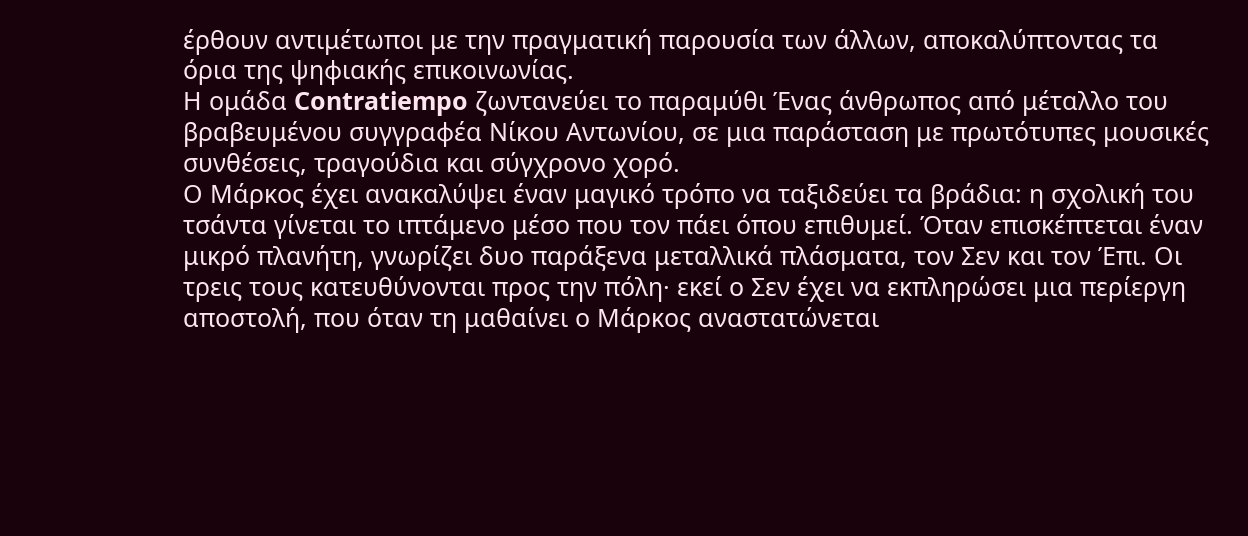έρθουν αντιμέτωποι με την πραγματική παρουσία των άλλων, αποκαλύπτοντας τα όρια της ψηφιακής επικοινωνίας.
Η ομάδα Contratiempo ζωντανεύει το παραμύθι Ένας άνθρωπος από μέταλλο του βραβευμένου συγγραφέα Νίκου Αντωνίου, σε μια παράσταση με πρωτότυπες μουσικές συνθέσεις, τραγούδια και σύγχρονο χορό.
Ο Μάρκος έχει ανακαλύψει έναν μαγικό τρόπο να ταξιδεύει τα βράδια: η σχολική του τσάντα γίνεται το ιπτάμενο μέσο που τον πάει όπου επιθυμεί. Όταν επισκέπτεται έναν μικρό πλανήτη, γνωρίζει δυο παράξενα μεταλλικά πλάσματα, τον Σεν και τον Έπι. Οι τρεις τους κατευθύνονται προς την πόλη· εκεί ο Σεν έχει να εκπληρώσει μια περίεργη αποστολή, που όταν τη μαθαίνει ο Μάρκος αναστατώνεται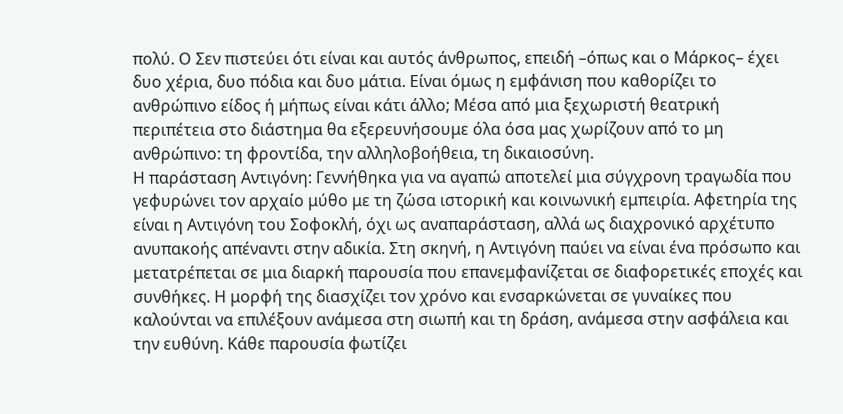πολύ. Ο Σεν πιστεύει ότι είναι και αυτός άνθρωπος, επειδή –όπως και ο Μάρκος– έχει δυο χέρια, δυο πόδια και δυο μάτια. Είναι όμως η εμφάνιση που καθορίζει το ανθρώπινο είδος ή μήπως είναι κάτι άλλο; Μέσα από μια ξεχωριστή θεατρική περιπέτεια στο διάστημα θα εξερευνήσουμε όλα όσα μας χωρίζουν από το μη ανθρώπινο: τη φροντίδα, την αλληλοβοήθεια, τη δικαιοσύνη.
Η παράσταση Αντιγόνη: Γεννήθηκα για να αγαπώ αποτελεί μια σύγχρονη τραγωδία που γεφυρώνει τον αρχαίο μύθο με τη ζώσα ιστορική και κοινωνική εμπειρία. Αφετηρία της είναι η Αντιγόνη του Σοφοκλή, όχι ως αναπαράσταση, αλλά ως διαχρονικό αρχέτυπο ανυπακοής απέναντι στην αδικία. Στη σκηνή, η Αντιγόνη παύει να είναι ένα πρόσωπο και μετατρέπεται σε μια διαρκή παρουσία που επανεμφανίζεται σε διαφορετικές εποχές και συνθήκες. Η μορφή της διασχίζει τον χρόνο και ενσαρκώνεται σε γυναίκες που καλούνται να επιλέξουν ανάμεσα στη σιωπή και τη δράση, ανάμεσα στην ασφάλεια και την ευθύνη. Κάθε παρουσία φωτίζει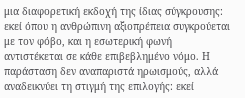μια διαφορετική εκδοχή της ίδιας σύγκρουσης: εκεί όπου η ανθρώπινη αξιοπρέπεια συγκρούεται με τον φόβο, και η εσωτερική φωνή αντιστέκεται σε κάθε επιβεβλημένο νόμο. Η παράσταση δεν αναπαριστά ηρωισμούς, αλλά αναδεικνύει τη στιγμή της επιλογής: εκεί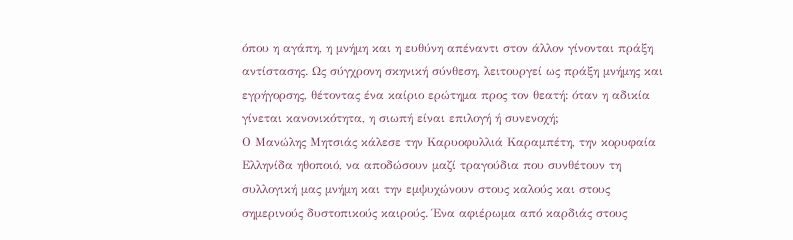όπου η αγάπη, η μνήμη και η ευθύνη απέναντι στον άλλον γίνονται πράξη αντίστασης. Ως σύγχρονη σκηνική σύνθεση, λειτουργεί ως πράξη μνήμης και εγρήγορσης, θέτοντας ένα καίριο ερώτημα προς τον θεατή: όταν η αδικία γίνεται κανονικότητα, η σιωπή είναι επιλογή ή συνενοχή;
Ο Μανώλης Μητσιάς κάλεσε την Καρυοφυλλιά Καραμπέτη, την κορυφαία Ελληνίδα ηθοποιό, να αποδώσουν μαζί τραγούδια που συνθέτουν τη συλλογική μας μνήμη και την εμψυχώνουν στους καλούς και στους σημερινούς δυστοπικούς καιρούς. Ένα αφιέρωμα από καρδιάς στους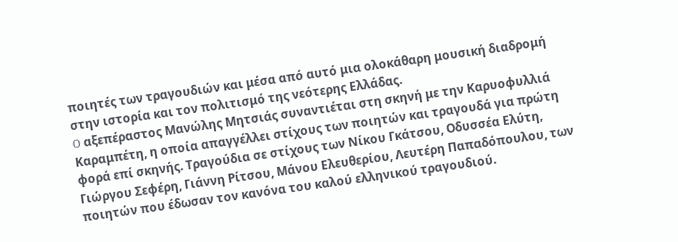ποιητές των τραγουδιών και μέσα από αυτό μια ολοκάθαρη μουσική διαδρομή στην ιστορία και τον πολιτισμό της νεότερης Ελλάδας.
O αξεπέραστος Μανώλης Μητσιάς συναντιέται στη σκηνή με την Καρυοφυλλιά Καραμπέτη, η οποία απαγγέλλει στίχους των ποιητών και τραγουδά για πρώτη φορά επί σκηνής. Τραγούδια σε στίχους των Νίκου Γκάτσου, Οδυσσέα Ελύτη, Γιώργου Σεφέρη, Γιάννη Ρίτσου, Μάνου Ελευθερίου, Λευτέρη Παπαδόπουλου, των ποιητών που έδωσαν τον κανόνα του καλού ελληνικού τραγουδιού.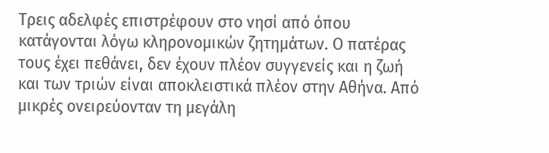Τρεις αδελφές επιστρέφουν στο νησί από όπου κατάγονται λόγω κληρονομικών ζητημάτων. Ο πατέρας τους έχει πεθάνει, δεν έχουν πλέον συγγενείς και η ζωή και των τριών είναι αποκλειστικά πλέον στην Αθήνα. Από μικρές ονειρεύονταν τη μεγάλη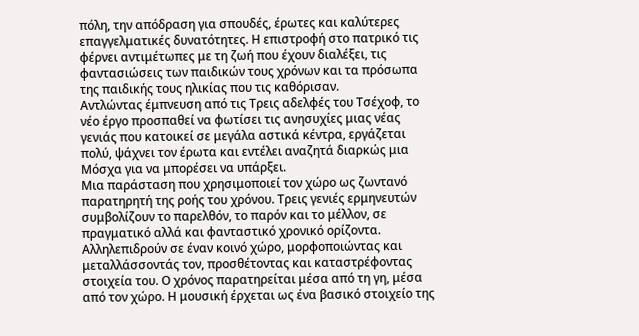πόλη, την απόδραση για σπουδές, έρωτες και καλύτερες επαγγελματικές δυνατότητες. Η επιστροφή στο πατρικό τις φέρνει αντιμέτωπες με τη ζωή που έχουν διαλέξει, τις φαντασιώσεις των παιδικών τους χρόνων και τα πρόσωπα της παιδικής τους ηλικίας που τις καθόρισαν.
Αντλώντας έμπνευση από τις Τρεις αδελφές του Τσέχοφ, το νέο έργο προσπαθεί να φωτίσει τις ανησυχίες μιας νέας γενιάς που κατοικεί σε μεγάλα αστικά κέντρα, εργάζεται πολύ, ψάχνει τον έρωτα και εντέλει αναζητά διαρκώς μια Μόσχα για να μπορέσει να υπάρξει.
Μια παράσταση που χρησιμοποιεί τον χώρο ως ζωντανό παρατηρητή της ροής του χρόνου. Τρεις γενιές ερμηνευτών συμβολίζουν το παρελθόν, το παρόν και το μέλλον, σε πραγματικό αλλά και φανταστικό χρονικό ορίζοντα. Αλληλεπιδρούν σε έναν κοινό χώρο, μορφοποιώντας και μεταλλάσσοντάς τον, προσθέτοντας και καταστρέφοντας στοιχεία του. Ο χρόνος παρατηρείται μέσα από τη γη, μέσα από τον χώρο. Η μουσική έρχεται ως ένα βασικό στοιχείο της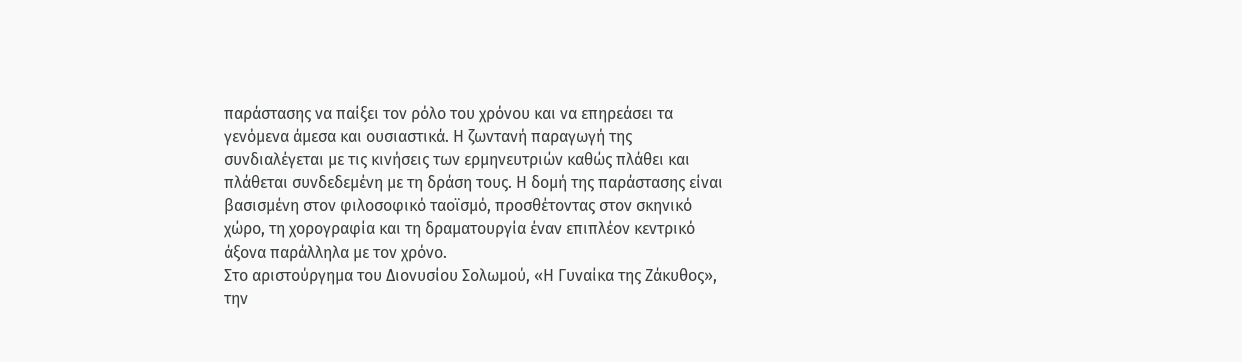παράστασης να παίξει τον ρόλο του χρόνου και να επηρεάσει τα γενόμενα άμεσα και ουσιαστικά. Η ζωντανή παραγωγή της συνδιαλέγεται με τις κινήσεις των ερμηνευτριών καθώς πλάθει και πλάθεται συνδεδεμένη με τη δράση τους. Η δομή της παράστασης είναι βασισμένη στον φιλοσοφικό ταοϊσμό, προσθέτοντας στον σκηνικό χώρο, τη χορογραφία και τη δραματουργία έναν επιπλέον κεντρικό άξονα παράλληλα με τον χρόνο.
Στο αριστούργημα του Διονυσίου Σολωμού, «Η Γυναίκα της Ζάκυθος», την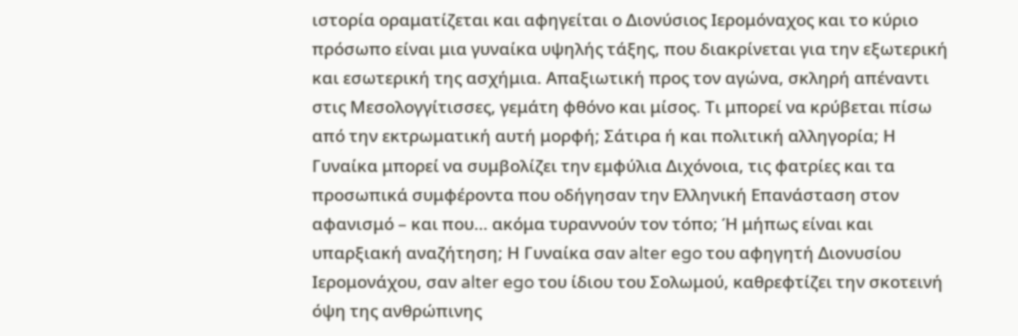ιστορία οραματίζεται και αφηγείται ο Διονύσιος Ιερομόναχος και το κύριο πρόσωπο είναι μια γυναίκα υψηλής τάξης, που διακρίνεται για την εξωτερική και εσωτερική της ασχήμια. Απαξιωτική προς τον αγώνα, σκληρή απέναντι στις Μεσολογγίτισσες, γεμάτη φθόνο και μίσος. Τι μπορεί να κρύβεται πίσω από την εκτρωματική αυτή μορφή; Σάτιρα ή και πολιτική αλληγορία; Η Γυναίκα μπορεί να συμβολίζει την εμφύλια Διχόνοια, τις φατρίες και τα προσωπικά συμφέροντα που οδήγησαν την Ελληνική Επανάσταση στον αφανισμό – και που… ακόμα τυραννούν τον τόπο; Ή μήπως είναι και υπαρξιακή αναζήτηση; Η Γυναίκα σαν alter ego του αφηγητή Διονυσίου Ιερομονάχου, σαν alter ego του ίδιου του Σολωμού, καθρεφτίζει την σκοτεινή όψη της ανθρώπινης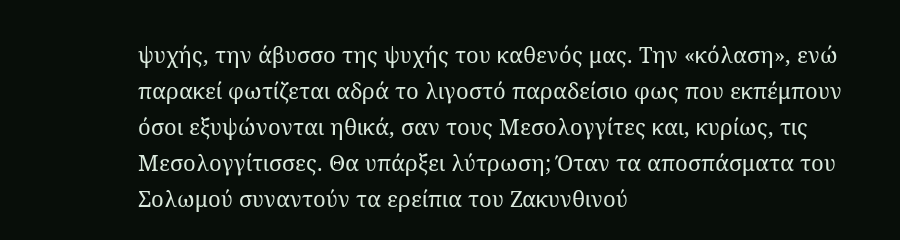ψυχής, την άβυσσο της ψυχής του καθενός μας. Την «κόλαση», ενώ παρακεί φωτίζεται αδρά το λιγοστό παραδείσιο φως που εκπέμπουν όσοι εξυψώνονται ηθικά, σαν τους Μεσολογγίτες και, κυρίως, τις Μεσολογγίτισσες. Θα υπάρξει λύτρωση; Όταν τα αποσπάσματα του Σολωμού συναντούν τα ερείπια του Ζακυνθινού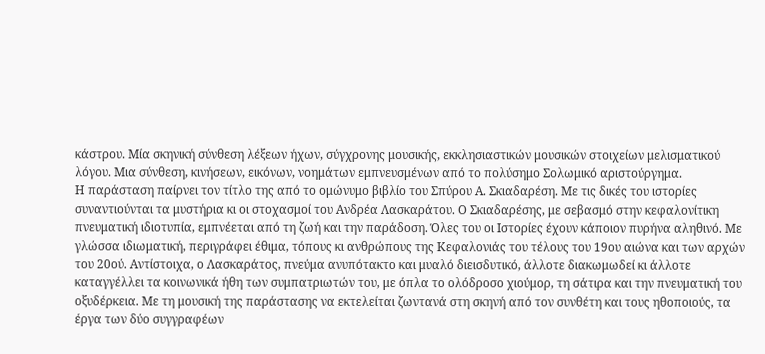κάστρου. Μία σκηνική σύνθεση λέξεων ήχων, σύγχρονης μουσικής, εκκλησιαστικών μουσικών στοιχείων μελισματικού λόγου. Μια σύνθεση, κινήσεων, εικόνων, νοημάτων εμπνευσμένων από το πολύσημο Σολωμικό αριστούργημα.
Η παράσταση παίρνει τον τίτλο της από το ομώνυμο βιβλίο του Σπύρου Α. Σκιαδαρέση. Με τις δικές του ιστορίες συναντιούνται τα μυστήρια κι οι στοχασμοί του Ανδρέα Λασκαράτου. Ο Σκιαδαρέσης, με σεβασμό στην κεφαλονίτικη πνευματική ιδιοτυπία, εμπνέεται από τη ζωή και την παράδοση. Όλες του οι Ιστορίες έχουν κάποιον πυρήνα αληθινό. Με γλώσσα ιδιωματική, περιγράφει έθιμα, τόπους κι ανθρώπους της Κεφαλονιάς του τέλους του 19ου αιώνα και των αρχών του 20ού. Αντίστοιχα, ο Λασκαράτος, πνεύμα ανυπότακτο και μυαλό διεισδυτικό, άλλοτε διακωμωδεί κι άλλοτε καταγγέλλει τα κοινωνικά ήθη των συμπατριωτών του, με όπλα το ολόδροσο χιούμορ, τη σάτιρα και την πνευματική του οξυδέρκεια. Με τη μουσική της παράστασης να εκτελείται ζωντανά στη σκηνή από τον συνθέτη και τους ηθοποιούς, τα έργα των δύο συγγραφέων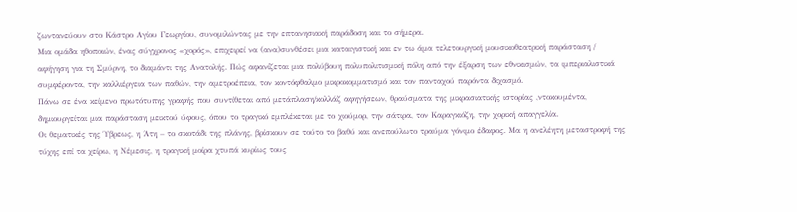ζωντανεύουν στο Κάστρο Αγίου Γεωργίου, συνομιλώντας με την επτανησιακή παράδοση και το σήμερα.
Μια ομάδα ηθοποιών, ένας σύγχρονος «χορός», επιχειρεί να (ανα)συνθέσει μια καταιγιστική και εν τω άμα τελετουργική μουσικοθεατρική παράσταση / αφήγηση για τη Σμύρνη, το διαμάντι της Ανατολής. Πώς αφανίζεται μια πολύβουη πολυπολιτισμική πόλη από την έξαρση των εθνικισμών, τα ιμπεριαλιστικά συμφέροντα, την καλλιέργεια των παθών, την αμετροέπεια, τον κοντόφθαλμο μικροκομματισμό και τον πανταχού παρόντα διχασμό.
Πάνω σε ένα κείμενο πρωτότυπης γραφής που συντίθεται από μετάπλαση/κολλάζ αφηγήσεων, θραύσματα της μικρασιατικής ιστορίας ,ντοκουμέντα, δημιουργείται μια παράσταση μεικτού ύφους, όπου το τραγικό εμπλέκεται με το χιούμορ, την σάτιρα, τον Καραγκιόζη, την χορική απαγγελία.
Οι θεματικές της Ύβρεως, η Άτη – το σκοτάδι της πλάνης, βρίσκουν σε τούτο το βαθύ και ανεπούλωτο τραύμα γόνιμο έδαφος. Μα η ανελέητη μεταστροφή της τύχης επί τα χείρω, η Νέμεσις, η τραγική μοίρα χτυπά κυρίως τους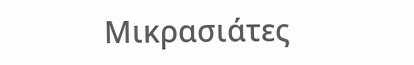Μικρασιάτες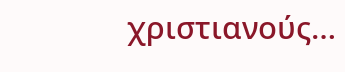χριστιανούς…